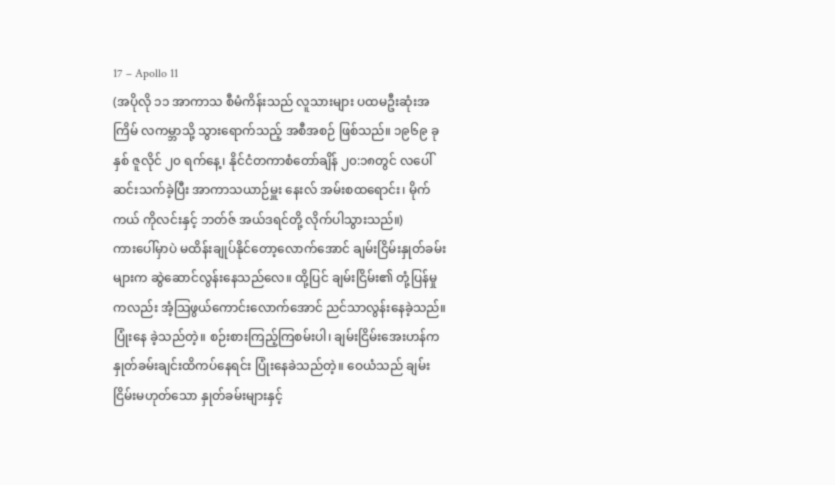17 – Apollo 11
(အပိုလို ၁၁ အာကာသ စီမံကိန်းသည် လူသားများ ပထမဦးဆုံးအကြိမ် လကမ္ဘာသို့ သွားရောက်သည့် အစီအစဉ် ဖြစ်သည်။ ၁၉၆၉ ခုနှစ် ဇူလိုင် ၂၀ ရက်နေ့၊ နိုင်ငံတကာစံတော်ချိန် ၂၀:၁၈တွင် လပေါ်ဆင်းသက်ခဲ့ပြီး အာကာသယာဉ်မှူး နေးလ် အမ်းစထရောင်း၊ မိုက်ကယ် ကိုလင်းနှင့် ဘတ်ဇ် အယ်ဒရင်တို့ လိုက်ပါသွားသည်။)
ကားပေါ်မှာပဲ မထိန်းချုပ်နိုင်တော့လောက်အောင် ချမ်းငြိမ်းနှုတ်ခမ်းများက ဆွဲဆောင်လွန်းနေသည်လေ။ ထို့ပြင် ချမ်းငြိမ်း၏ တုံ့ပြန်မှုကလည်း အံ့သြဖွယ်ကောင်းလောက်အောင် ညင်သာလွန်းနေခဲ့သည်။ ပြုံးနေ ခဲ့သည်တဲ့။ စဉ်းစားကြည့်ကြစမ်းပါ၊ ချမ်းငြိမ်းအေးဟန်က နှုတ်ခမ်းချင်းထိကပ်နေရင်း ပြုံးနေခဲသည်တဲ့။ ဝေယံသည် ချမ်းငြိမ်းမဟုတ်သော နှုတ်ခမ်းများနှင့်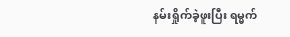နမ်းရှိုက်ခဲ့ဖူးပြီး ရမ္မက်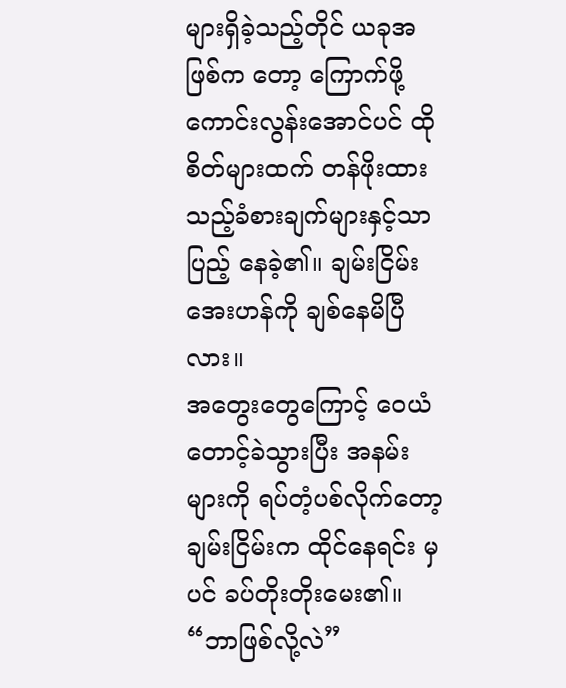များရှိခဲ့သည့်တိုင် ယခုအဖြစ်က တော့ ကြောက်ဖို့ကောင်းလွန်းအောင်ပင် ထိုစိတ်များထက် တန်ဖိုးထားသည့်ခံစားချက်များနှင့်သာ ပြည့် နေခဲ့၏။ ချမ်းငြိမ်းအေးဟန်ကို ချစ်နေမိပြီလား။
အတွေးတွေကြောင့် ဝေယံ တောင့်ခဲသွားပြီး အနမ်းများကို ရပ်တံ့ပစ်လိုက်တော့ ချမ်းငြိမ်းက ထိုင်နေရင်း မှပင် ခပ်တိုးတိုးမေး၏။
“ဘာဖြစ်လို့လဲ”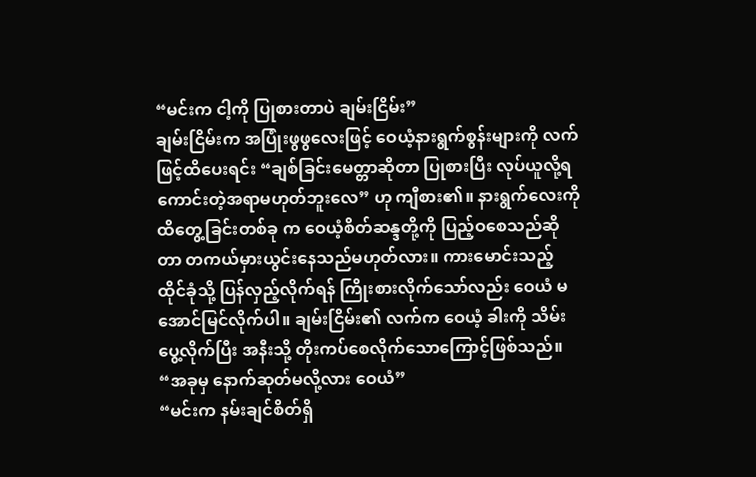“မင်းက ငါ့ကို ပြုစားတာပဲ ချမ်းငြိမ်း”
ချမ်းငြိမ်းက အပြုံးဖွဖွလေးဖြင့် ဝေယံ့နားရွက်စွန်းများကို လက်ဖြင့်ထိပေးရင်း “ချစ်ခြင်းမေတ္တာဆိုတာ ပြုစားပြီး လုပ်ယူလို့ရကောင်းတဲ့အရာမဟုတ်ဘူးလေ” ဟု ကျီစား၏။ နားရွက်လေးကို ထိတွေ့ခြင်းတစ်ခု က ဝေယံ့စိတ်ဆန္ဒတို့ကို ပြည့်ဝစေသည်ဆိုတာ တကယ်မှားယွင်းနေသည်မဟုတ်လား။ ကားမောင်းသည့် ထိုင်ခုံသို့ ပြန်လှည့်လိုက်ရန် ကြိုးစားလိုက်သော်လည်း ဝေယံ မအောင်မြင်လိုက်ပါ။ ချမ်းငြိမ်း၏ လက်က ဝေယံ့ ခါးကို သိမ်းပွေ့လိုက်ပြီး အနီးသို့ တိုးကပ်စေလိုက်သောကြောင့်ဖြစ်သည်။
“အခုမှ နောက်ဆုတ်မလို့လား ဝေယံ”
“မင်းက နမ်းချင်စိတ်ရှိ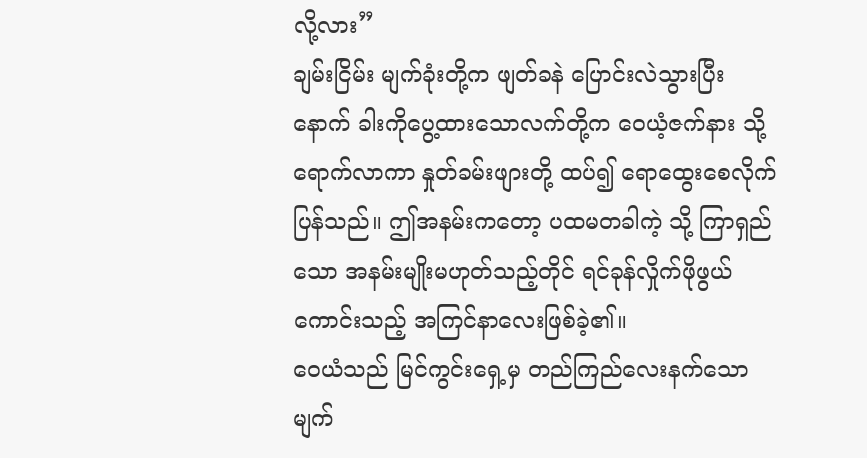လို့လား”
ချမ်းငြိမ်း မျက်ခုံးတို့က ဖျတ်ခနဲ ပြောင်းလဲသွားပြီးနောက် ခါးကိုပွေ့ထားသောလက်တို့က ဝေယံ့ဇက်နား သို့ရောက်လာကာ နှုတ်ခမ်းဖျားတို့ ထပ်၍ ရောထွေးစေလိုက်ပြန်သည်။ ဤအနမ်းကတော့ ပထမတခါကဲ့ သို့ ကြာရှည်သော အနမ်းမျိုးမဟုတ်သည့်တိုင် ရင်ခုန်လှိုက်ဖိုဖွယ်ကောင်းသည့် အကြင်နာလေးဖြစ်ခဲ့၏။
ဝေယံသည် မြင်ကွင်းရှေ့မှ တည်ကြည်လေးနက်သော မျက်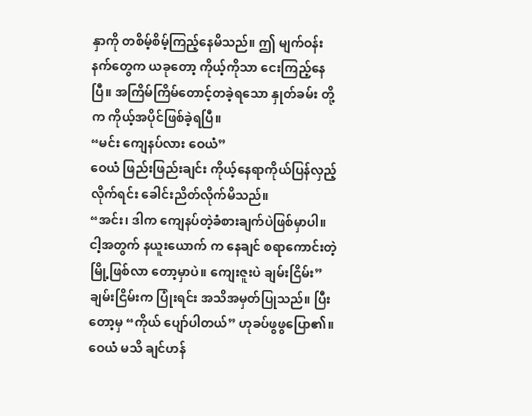နှာကို တစိမ့်စိမ့်ကြည့်နေမိသည်။ ဤ မျက်ဝန်း နက်တွေက ယခုတော့ ကိုယ့်ကိုသာ ငေးကြည့်နေပြီ။ အကြိမ်ကြိမ်တောင့်တခဲ့ရသော နှုတ်ခမ်း တို့က ကိုယ့်အပိုင်ဖြစ်ခဲ့ရပြီ။
“မင်း ကျေနပ်လား ဝေယံ”
ဝေယံ ဖြည်းဖြည်းချင်း ကိုယ့်နေရာကိုယ်ပြန်လှည့်လိုက်ရင်း ခေါင်းညိတ်လိုက်မိသည်။
“အင်း၊ ဒါက ကျေနပ်တဲ့ခံစားချက်ပဲဖြစ်မှာပါ။ ငါ့အတွက် နယူးယောက် က နေချင် စရာကောင်းတဲ့မြို့ဖြစ်လာ တော့မှာပဲ။ ကျေးဇူးပဲ ချမ်းငြိမ်း”
ချမ်းငြိမ်းက ပြုံးရင်း အသိအမှတ်ပြုသည်။ ပြီးတော့မှ “ကိုယ် ပျော်ပါတယ်” ဟုခပ်ဖွဖွပြော၏။ ဝေယံ မသိ ချင်ဟန်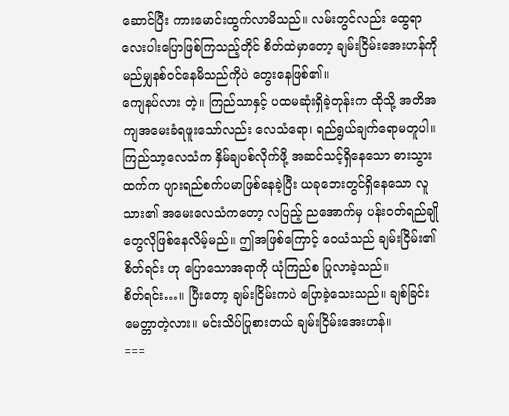ဆောင်ပြီး ကားမောင်းထွက်လာမိသည်။ လမ်းတွင်လည်း ထွေရာလေးပါးပြောဖြစ်ကြသည့်တိုင် စိတ်ထဲမှာတော့ ချမ်းငြိမ်းအေးဟန်ကို မည်မျှနစ်ဝင်နေမိသည်ကိုပဲ တွေးနေဖြစ်၏။
ကျေနပ်လား တဲ့။ ကြည်သာနှင့် ပထမဆုံးရှိခဲ့တုန်းက ထိုသို့ အတိအကျအမေးခံရဖူးသော်လည်း လေသံရော၊ ရည်ရွယ်ချက်ရောမတူပါ။ ကြည်သာ့လေသံက နှိမ်ချပစ်လိုက်ဖို့ အဆင်သင့်ရှိနေသော ဓားသွား ထက်က ပျားရည်စက်ပမာဖြစ်နေခဲ့ပြီး ယခုဘေးတွင်ရှိနေသော လူသား၏ အမေးလေသံကတော့ လပြည့် ညအောက်မှ ပန်းဝတ်ရည်ချိုတွေလိုဖြစ်နေလိမ့်မည်။ ဤအဖြစ်ကြောင့် ဝေယံသည် ချမ်းငြိမ်း၏ စိတ်ရင်း ဟု ပြောသောအရာကို ယုံကြည်စ ပြုလာခဲ့သည်။
စိတ်ရင်း…။ ပြီးတော့ ချမ်းငြိမ်းကပဲ ပြောခဲ့သေးသည်။ ချစ်ခြင်းမေတ္တာတဲ့လား။ မင်းသိပ်ပြုစားတယ် ချမ်းငြိမ်းအေးဟန်။
===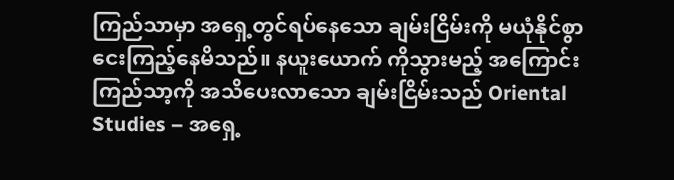ကြည်သာမှာ အရှေ့တွင်ရပ်နေသော ချမ်းငြိမ်းကို မယုံနိုင်စွာငေးကြည့်နေမိသည်။ နယူးယောက် ကိုသွားမည့် အကြောင်း ကြည်သာ့ကို အသိပေးလာသော ချမ်းငြိမ်းသည် Oriental Studies – အရှေ့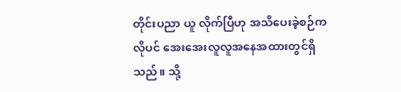တိုင်းပညာ ယူ လိုက်ပြီဟု အသိပေးခဲ့စဉ်ကလိုပင် အေးအေးလူလူအနေအထားတွင်ရှိသည်။ သို့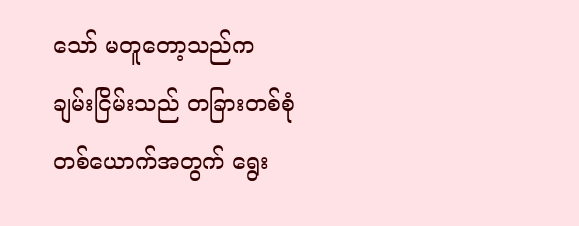သော် မတူတော့သည်က ချမ်းငြိမ်းသည် တခြားတစ်စုံတစ်ယောက်အတွက် ရွေး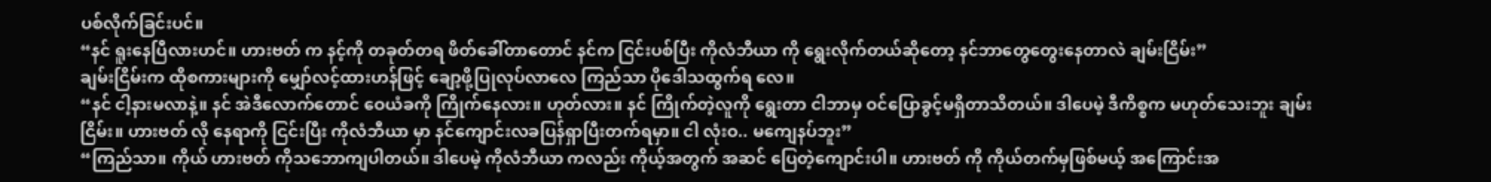ပစ်လိုက်ခြင်းပင်။
“နင် ရူးနေပြီလားဟင်။ ဟားဗတ် က နင့်ကို တခုတ်တရ ဖိတ်ခေါ်တာတောင် နင်က ငြင်းပစ်ပြီး ကိုလံဘီယာ ကို ရွေးလိုက်တယ်ဆိုတော့ နင်ဘာတွေတွေးနေတာလဲ ချမ်းငြိမ်း”
ချမ်းငြိမ်းက ထိုစကားများကို မျှော်လင့်ထားဟန်ဖြင့် ချော့ဖို့ပြုလုပ်လာလေ ကြည်သာ ပိုဒေါသထွက်ရ လေ။
“နင် ငါ့နားမလာနဲ့။ နင် အဲဒီလောက်တောင် ဝေယံခကို ကြိုက်နေလား။ ဟုတ်လား။ နင် ကြိုက်တဲ့လူကို ရွေးတာ ငါဘာမှ ဝင်ပြောခွင့်မရှိတာသိတယ်။ ဒါပေမဲ့ ဒီကိစ္စက မဟုတ်သေးဘူး ချမ်းငြိမ်း။ ဟားဗတ် လို နေရာကို ငြင်းပြီး ကိုလံဘီယာ မှာ နင်ကျောင်းလခပြန်ရှာပြီးတက်ရမှာ။ ငါ လုံးဝ.. မကျေနပ်ဘူး”
“ကြည်သာ။ ကိုယ် ဟားဗတ် ကိုသဘောကျပါတယ်။ ဒါပေမဲ့ ကိုလံဘီယာ ကလည်း ကိုယ့်အတွက် အဆင် ပြေတဲ့ကျောင်းပါ။ ဟားဗတ် ကို ကိုယ်တက်မှဖြစ်မယ့် အကြောင်းအ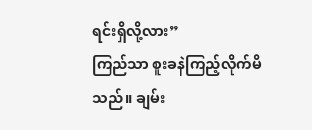ရင်းရှိလို့လား”
ကြည်သာ စူးခနဲကြည့်လိုက်မိသည်။ ချမ်း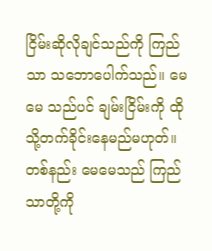ငြိမ်းဆိုလိုချင်သည်ကို ကြည်သာ သဘောပေါက်သည်။ မေမေ သည်ပင် ချမ်းငြိမ်းကို ထိုသို့တက်ခိုင်းနေမည်မဟုတ်။ တစ်နည်း မေမေသည် ကြည်သာတို့ကို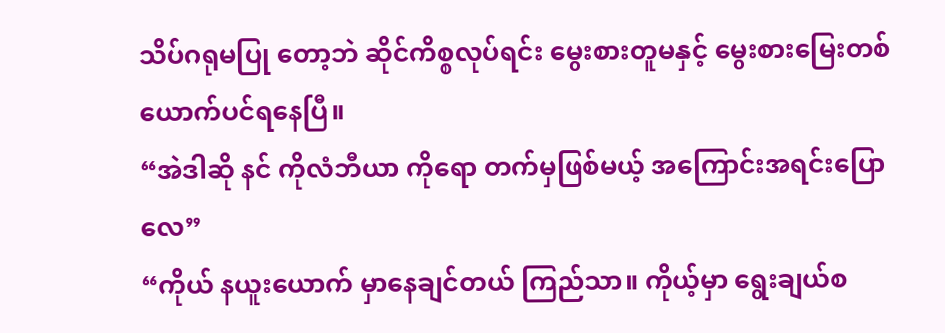သိပ်ဂရုမပြု တော့ဘဲ ဆိုင်ကိစ္စလုပ်ရင်း မွေးစားတူမနှင့် မွေးစားမြေးတစ်ယောက်ပင်ရနေပြီ။
“အဲဒါဆို နင် ကိုလံဘီယာ ကိုရော တက်မှဖြစ်မယ့် အကြောင်းအရင်းပြောလေ”
“ကိုယ် နယူးယောက် မှာနေချင်တယ် ကြည်သာ။ ကိုယ့်မှာ ရွေးချယ်စ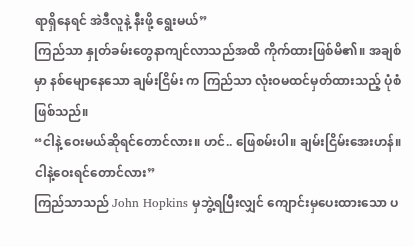ရာရှိနေရင် အဲဒီလူနဲ့ နီးဖို့ ရွေးမယ်”
ကြည်သာ နှုတ်ခမ်းတွေနာကျင်လာသည်အထိ ကိုက်ထားဖြစ်မိ၏။ အချစ်မှာ နစ်မျောနေသော ချမ်းငြိမ်း က ကြည်သာ လုံးဝမထင်မှတ်ထားသည့် ပုံစံဖြစ်သည်။
“ငါနဲ့ ဝေးမယ်ဆိုရင်တောင်လား။ ဟင်.. ဖြေစမ်းပါ။ ချမ်းငြိမ်းအေးဟန်။ ငါနဲ့ဝေးရင်တောင်လား”
ကြည်သာသည် John Hopkins မှဘွဲ့ရပြီးလျှင် ကျောင်းမှပေးထားသော ပ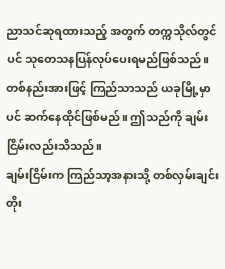ညာသင်ဆုရထားသည့် အတွက် တက္ကသိုလ်တွင်ပင် သုတေသနပြန်လုပ်ပေးရမည်ဖြစ်သည်။ တစ်နည်းအားဖြင့် ကြည်သာသည် ယခုမြို့မှာပင် ဆက်နေထိုင်ဖြစ်မည်။ ဤသည်ကို ချမ်းငြိမ်းလည်းသိသည်။
ချမ်းငြိမ်းက ကြည်သာ့အနားသို့ တစ်လှမ်းချင်းတိုး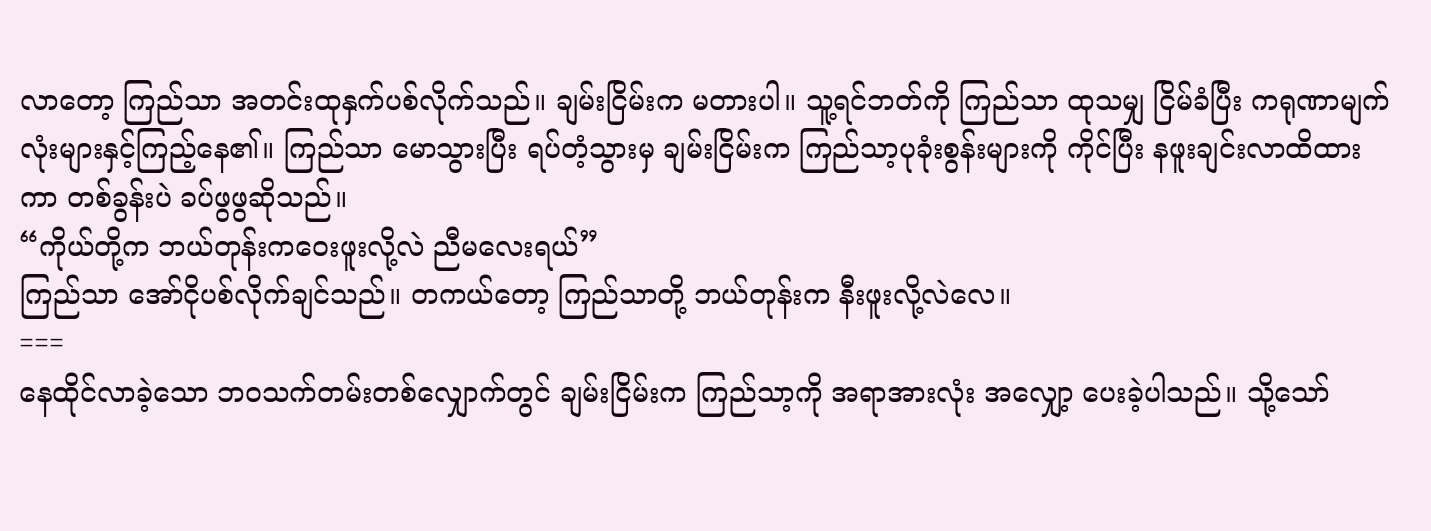လာတော့ ကြည်သာ အတင်းထုနှက်ပစ်လိုက်သည်။ ချမ်းငြိမ်းက မတားပါ။ သူ့ရင်ဘတ်ကို ကြည်သာ ထုသမျှ ငြိမ်ခံပြီး ကရုဏာမျက်လုံးများနှင့်ကြည့်နေ၏။ ကြည်သာ မောသွားပြီး ရပ်တံ့သွားမှ ချမ်းငြိမ်းက ကြည်သာ့ပုခုံးစွန်းများကို ကိုင်ပြီး နဖူးချင်းလာထိထား ကာ တစ်ခွန်းပဲ ခပ်ဖွဖွဆိုသည်။
“ကိုယ်တို့က ဘယ်တုန်းကဝေးဖူးလို့လဲ ညီမလေးရယ်”
ကြည်သာ အော်ငိုပစ်လိုက်ချင်သည်။ တကယ်တော့ ကြည်သာတို့ ဘယ်တုန်းက နီးဖူးလို့လဲလေ။
===
နေထိုင်လာခဲ့သော ဘဝသက်တမ်းတစ်လျှောက်တွင် ချမ်းငြိမ်းက ကြည်သာ့ကို အရာအားလုံး အလျှော့ ပေးခဲ့ပါသည်။ သို့သော်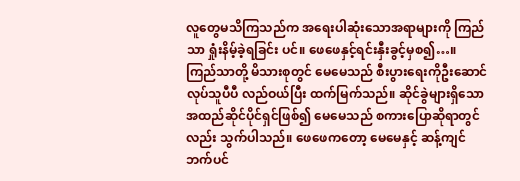လူတွေမသိကြသည်က အရေးပါဆုံးသောအရာများကို ကြည်သာ ရှုံးနိမ့်ခဲ့ရခြင်း ပင်။ ဖေဖေနှင့်ရင်းနှီးခွင့်မှစ၍…။
ကြည်သာတို့ မိသားစုတွင် မေမေသည် စီးပွားရေးကိုဦးဆောင်လုပ်သူပီပီ လည်ဝယ်ပြီး ထက်မြက်သည်။ ဆိုင်ခွဲများရှိသော အထည်ဆိုင်ပိုင်ရှင်ဖြစ်၍ မေမေသည် စကားပြောဆိုရာတွင်လည်း သွက်ပါသည်။ ဖေဖေကတော့ မေမေနှင့် ဆန့်ကျင်ဘက်ပင်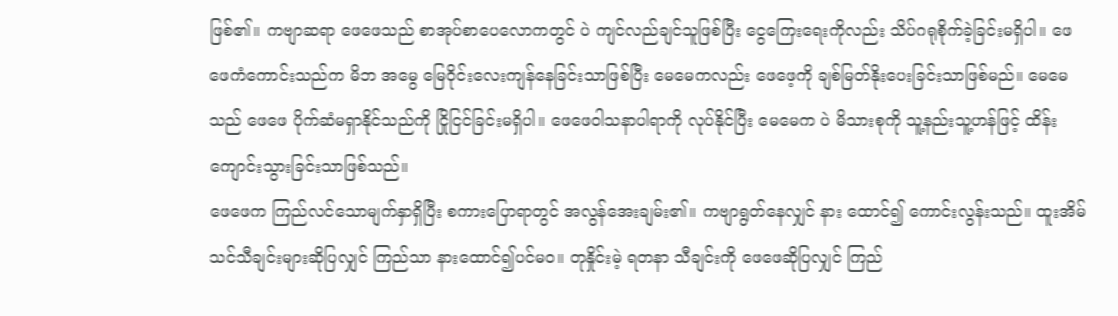ဖြစ်၏။ ကဗျာဆရာ ဖေဖေသည် စာအုပ်စာပေလောကတွင် ပဲ ကျင်လည်ချင်သူဖြစ်ပြီး ငွေကြေးရေးကိုလည်း သိပ်ဂရုစိုက်ခဲ့ခြင်းမရှိပါ။ ဖေဖေကံကောင်းသည်က မိဘ အမွေ မြေဝိုင်းလေးကျန်နေခြင်းသာဖြစ်ပြီး မေမေကလည်း ဖေဖေ့ကို ချစ်မြတ်နိုးပေးခြင်းသာဖြစ်မည်။ မေမေသည် ဖေဖေ ပိုက်ဆံမရှာနိုင်သည်ကို ငြိုငြင်ခြင်းမရှိပါ။ ဖေဖေဝါသနာပါရာကို လုပ်နိုင်ပြီး မေမေက ပဲ မိသားစုကို သူ့နည်းသူ့ဟန်ဖြင့် ထိန်းကျောင်းသွားခြင်းသာဖြစ်သည်။
ဖေဖေက ကြည်လင်သောမျက်နှာရှိပြီး စကားပြောရာတွင် အလွန်အေးချမ်း၏။ ကဗျာရွတ်နေလျှင် နား ထောင်၍ ကောင်းလွန်းသည်။ ထူးအိမ်သင်သီချင်းများဆိုပြလျှင် ကြည်သာ နားထောင်၍ပင်မဝ။ တုနှိုင်းမဲ့ ရတနာ သီချင်းကို ဖေဖေဆိုပြလျှင် ကြည်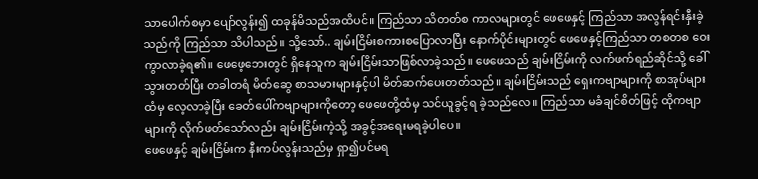သာပေါက်စမှာ ပျော်လွန်း၍ ထခုန်မိသည်အထိပင်။ ကြည်သာ သိတတ်စ ကာလများတွင် ဖေဖေနှင့် ကြည်သာ အလွန်ရင်းနှီးခဲ့သည်ကို ကြည်သာ သိပါသည်။ သို့သော်.. ချမ်းငြိမ်းစကားစပြောလာပြီး နောက်ပိုင်းများတွင် ဖေဖေနှင့်ကြည်သာ တစတစ ဝေးကွာလာခဲ့ရ၏။ ဖေဖေ့ဘေးတွင် ရှိနေသူက ချမ်းငြိမ်းသာဖြစ်လာခဲ့သည်။ ဖေဖေသည် ချမ်းငြိမ်းကို လက်ဖက်ရည်ဆိုင်သို့ ခေါ်သွားတတ်ပြီး တခါတရံ မိတ်ဆွေ စာသမားများနှင့်ပါ မိတ်ဆက်ပေးတတ်သည်။ ချမ်းငြိမ်းသည် ရှေးကဗျာများကို စာအုပ်များထံမှ လေ့လာခဲ့ပြီး ခေတ်ပေါ်ကဗျာများကိုတော့ ဖေဖေတို့ထံမှ သင်ယူခွင့်ရ ခဲ့သည်လေ။ ကြည်သာ မခံချင်စိတ်ဖြင့် ထိုကဗျာများကို လိုက်ဖတ်သော်လည်း ချမ်းငြိမ်းကဲ့သို့ အခွင့်အရေးမရခဲ့ပါပေ။
ဖေဖေနှင့် ချမ်းငြိမ်းက နီးကပ်လွန်းသည်မှ ရှာ၍ပင်မရ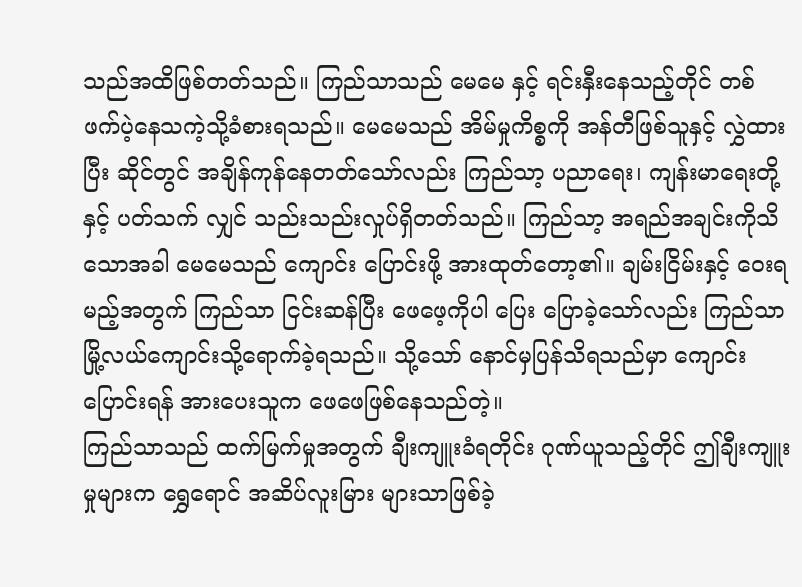သည်အထိဖြစ်တတ်သည်။ ကြည်သာသည် မေမေ နှင့် ရင်းနှီးနေသည့်တိုင် တစ်ဖက်ပဲ့နေသကဲ့သို့ခံစားရသည်။ မေမေသည် အိမ်မှုကိစ္စကို အန်တီဖြစ်သူနှင့် လွှဲထားပြီး ဆိုင်တွင် အချိန်ကုန်နေတတ်သော်လည်း ကြည်သာ့ ပညာရေး၊ ကျန်းမာရေးတို့နှင့် ပတ်သက် လျှင် သည်းသည်းလှုပ်ရှိတတ်သည်။ ကြည်သာ့ အရည်အချင်းကိုသိသောအခါ မေမေသည် ကျောင်း ပြောင်းဖို့ အားထုတ်တော့၏။ ချမ်းငြိမ်းနှင့် ဝေးရမည့်အတွက် ကြည်သာ ငြင်းဆန်ပြီး ဖေဖေ့ကိုပါ ပြေး ပြောခဲ့သော်လည်း ကြည်သာ မြို့လယ်ကျောင်းသို့ရောက်ခဲ့ရသည်။ သို့သော် နောင်မှပြန်သိရသည်မှာ ကျောင်းပြောင်းရန် အားပေးသူက ဖေဖေဖြစ်နေသည်တဲ့။
ကြည်သာသည် ထက်မြက်မှုအတွက် ချီးကျူးခံရတိုင်း ဂုဏ်ယူသည့်တိုင် ဤချီးကျူးမှုများက ရွှေရောင် အဆိပ်လူးမြား များသာဖြစ်ခဲ့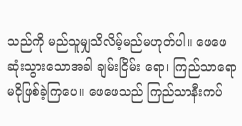သည်ကို မည်သူမျှသိလိမ့်မည်မဟုတ်ပါ။ ဖေဖေဆုံးသွားသောအခါ ချမ်းငြိမ်း ရော၊ ကြည်သာရော မငိုဖြစ်ခဲ့ကြပေ။ ဖေဖေသည် ကြည်သာနီးကပ်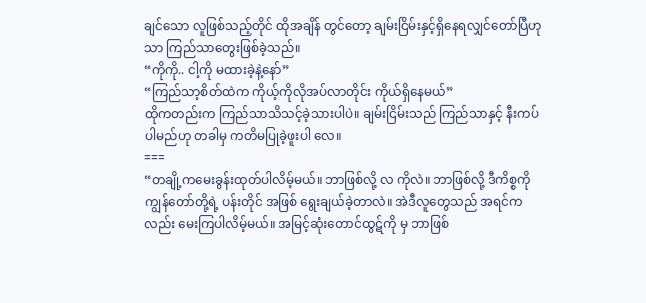ချင်သော လူဖြစ်သည့်တိုင် ထိုအချိန် တွင်တော့ ချမ်းငြိမ်းနှင့်ရှိနေရလျှင်တော်ပြီဟုသာ ကြည်သာတွေးဖြစ်ခဲ့သည်။
“ကိုကို.. ငါ့ကို မထားခဲ့နဲ့နော်”
“ကြည်သာ့စိတ်ထဲက ကိုယ့်ကိုလိုအပ်လာတိုင်း ကိုယ်ရှိနေမယ်”
ထိုကတည်းက ကြည်သာသိသင့်ခဲ့သားပါပဲ။ ချမ်းငြိမ်းသည် ကြည်သာနှင့် နီးကပ်ပါမည်ဟု တခါမှ ကတိမပြုခဲ့ဖူးပါ လေ။
===
“တချို့ကမေးခွန်းထုတ်ပါလိမ့်မယ်။ ဘာဖြစ်လို့ လ ကိုလဲ။ ဘာဖြစ်လို့ ဒီကိစ္စကို ကျွန်တော်တို့ရဲ့ ပန်းတိုင် အဖြစ် ရွေးချယ်ခဲ့တာလဲ။ အဲဒီလူတွေသည် အရင်ကလည်း မေးကြပါလိမ့်မယ်။ အမြင့်ဆုံးတောင်ထွဋ်ကို မှ ဘာဖြစ်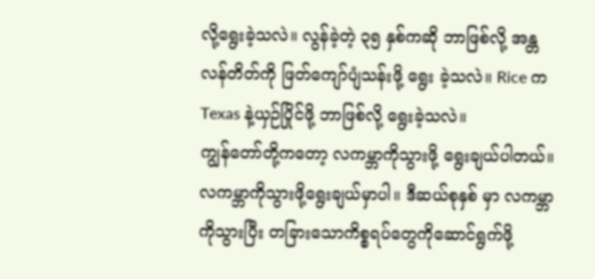လို့ရွေးခဲ့သလဲ။ လွန်ခဲ့တဲ့ ၃၅ နှစ်ကဆို ဘာဖြစ်လို့ အန္တလန်တိတ်ကို ဖြတ်ကျော်ပျံသန်းဖို့ ရွေး ခဲ့သလဲ။ Rice က Texas နဲ့ယှဉ်ပြိုင်ဖို့ ဘာဖြစ်လို့ ရွေးခဲ့သလဲ။
ကျွန်တော်တို့ကတော့ လကမ္ဘာကိုသွားဖို့ ရွေးချယ်ပါတယ်။ လကမ္ဘာကိုသွားဖို့ရွေးချယ်မှာပါ။ ဒီဆယ်စုနှစ် မှာ လကမ္ဘာကိုသွားပြီး တခြားသောကိစ္စရပ်တွေကိုဆောင်ရွက်ဖို့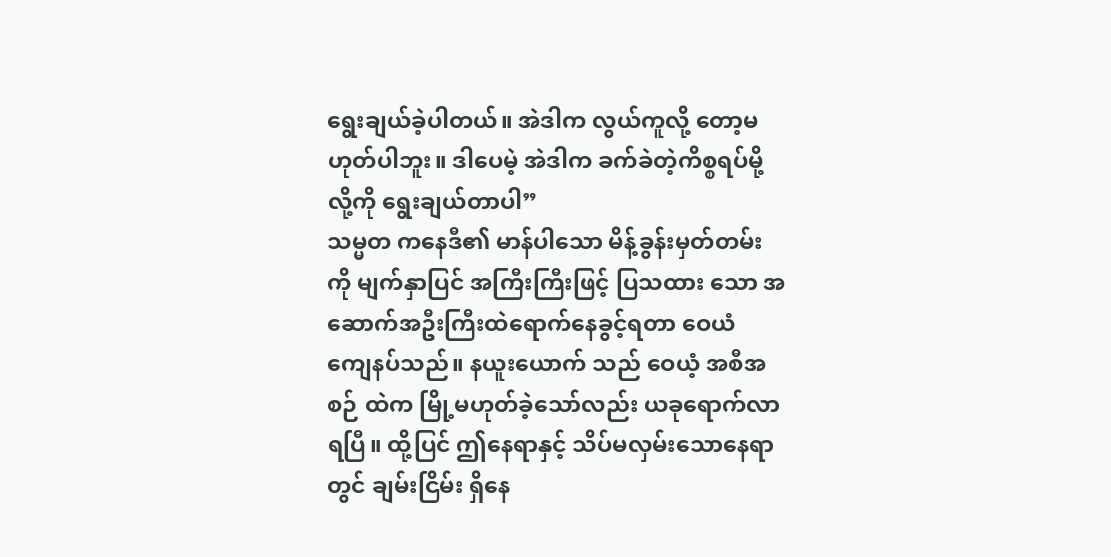ရွေးချယ်ခဲ့ပါတယ်။ အဲဒါက လွယ်ကူလို့ တော့မဟုတ်ပါဘူး။ ဒါပေမဲ့ အဲဒါက ခက်ခဲတဲ့ကိစ္စရပ်မို့လို့ကို ရွေးချယ်တာပါ”
သမ္မတ ကနေဒီ၏ မာန်ပါသော မိန့်ခွန်းမှတ်တမ်းကို မျက်နှာပြင် အကြီးကြီးဖြင့် ပြသထား သော အဆောက်အဦးကြီးထဲရောက်နေခွင့်ရတာ ဝေယံ ကျေနပ်သည်။ နယူးယောက် သည် ဝေယံ့ အစီအစဉ် ထဲက မြို့မဟုတ်ခဲ့သော်လည်း ယခုရောက်လာရပြီ။ ထို့ပြင် ဤနေရာနှင့် သိပ်မလှမ်းသောနေရာတွင် ချမ်းငြိမ်း ရှိနေ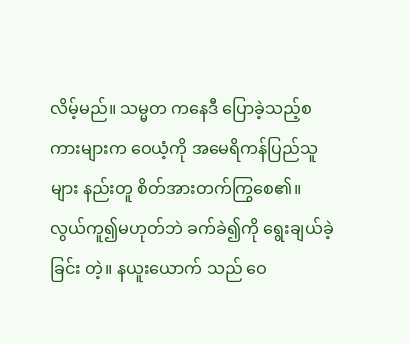လိမ့်မည်။ သမ္မတ ကနေဒီ ပြောခဲ့သည့်စကားများက ဝေယံ့ကို အမေရိကန်ပြည်သူများ နည်းတူ စိတ်အားတက်ကြွစေ၏။ လွယ်ကူ၍မဟုတ်ဘဲ ခက်ခဲ၍ကို ရွေးချယ်ခဲ့ခြင်း တဲ့။ နယူးယောက် သည် ဝေ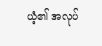ယံ့၏ အလုပ်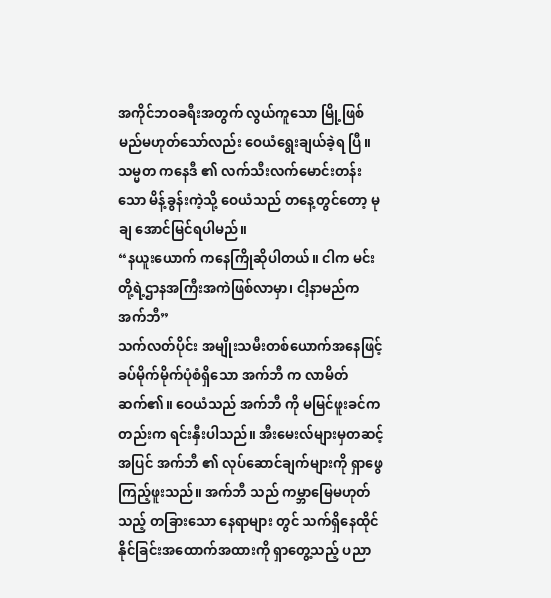အကိုင်ဘဝခရီးအတွက် လွယ်ကူသော မြို့ဖြစ်မည်မဟုတ်သော်လည်း ဝေယံရွေးချယ်ခဲ့ရ ပြီ။ သမ္မတ ကနေဒီ ၏ လက်သီးလက်မောင်းတန်းသော မိန့်ခွန်းကဲ့သို့ ဝေယံသည် တနေ့တွင်တော့ မုချ အောင်မြင်ရပါမည်။
“နယူးယောက် ကနေကြိုဆိုပါတယ်။ ငါက မင်းတို့ရဲ့ဌာနအကြီးအကဲဖြစ်လာမှာ၊ ငါ့နာမည်က အက်ဘီ”
သက်လတ်ပိုင်း အမျိုးသမီးတစ်ယောက်အနေဖြင့် ခပ်မိုက်မိုက်ပုံစံရှိသော အက်ဘီ က လာမိတ်ဆက်၏။ ဝေယံသည် အက်ဘီ ကို မမြင်ဖူးခင်ကတည်းက ရင်းနှီးပါသည်။ အီးမေးလ်များမှတဆင့်အပြင် အက်ဘီ ၏ လုပ်ဆောင်ချက်များကို ရှာဖွေကြည့်ဖူးသည်။ အက်ဘီ သည် ကမ္ဘာမြေမဟုတ်သည့် တခြားသော နေရာများ တွင် သက်ရှိနေထိုင်နိုင်ခြင်းအထောက်အထားကို ရှာတွေ့သည့် ပညာ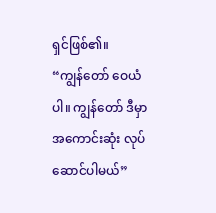ရှင်ဖြစ်၏။
“ကျွန်တော် ဝေယံပါ။ ကျွန်တော် ဒီမှာ အကောင်းဆုံး လုပ်ဆောင်ပါမယ်”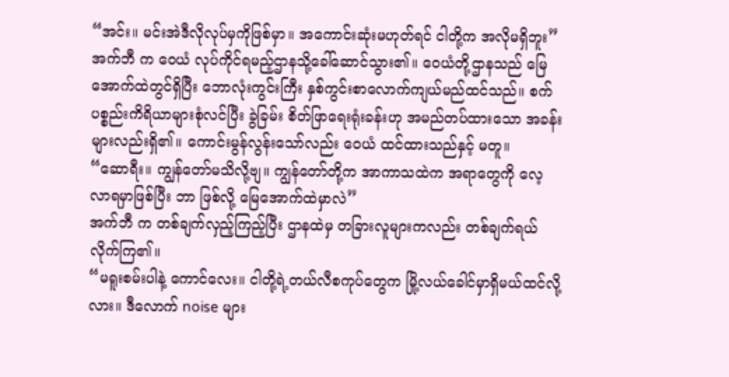“အင်း။ မင်းအဲဒီလိုလုပ်မှကိုဖြစ်မှာ။ အကောင်းဆုံးမဟုတ်ရင် ငါတို့က အလိုမရှိဘူး”
အက်ဘီ က ဝေယံ လုပ်ကိုင်ရမည့်ဌာနသို့ခေါ်ဆောင်သွား၏။ ဝေယံတို့ဌာနသည် မြေအောက်ထဲတွင်ရှိပြီး ဘောလုံးကွင်းကြီး နှစ်ကွင်းစာလောက်ကျယ်မည်ထင်သည်။ စက်ပစ္စည်းကိရိယာများစုံလင်ပြီး ခွဲခြမ်း စိတ်ဖြာရေးရုံးခန်းဟု အမည်တပ်ထားသော အခန်းများလည်းရှိ၏။ ကောင်းမွန်လွန်းသော်လည်း ဝေယံ ထင်ထားသည်နှင့် မတူ။
“ဆောရီး။ ကျွန်တော်မသိလို့ဗျ။ ကျွန်တော်တို့က အာကာသထဲက အရာတွေကို လေ့လာရမှာဖြစ်ပြီး ဘာ ဖြစ်လို့ မြေအောက်ထဲမှာလဲ”
အက်ဘီ က တစ်ချက်လှည့်ကြည့်ပြီး ဌာနထဲမှ တခြားလူများကလည်း တစ်ချက်ရယ်လိုက်ကြ၏။
“မရူးစမ်းပါနဲ့ ကောင်လေး။ ငါတို့ရဲ့တယ်လီစကုပ်တွေက မြို့လယ်ခေါင်မှာရှိမယ်ထင်လို့လား။ ဒီလောက် noise များ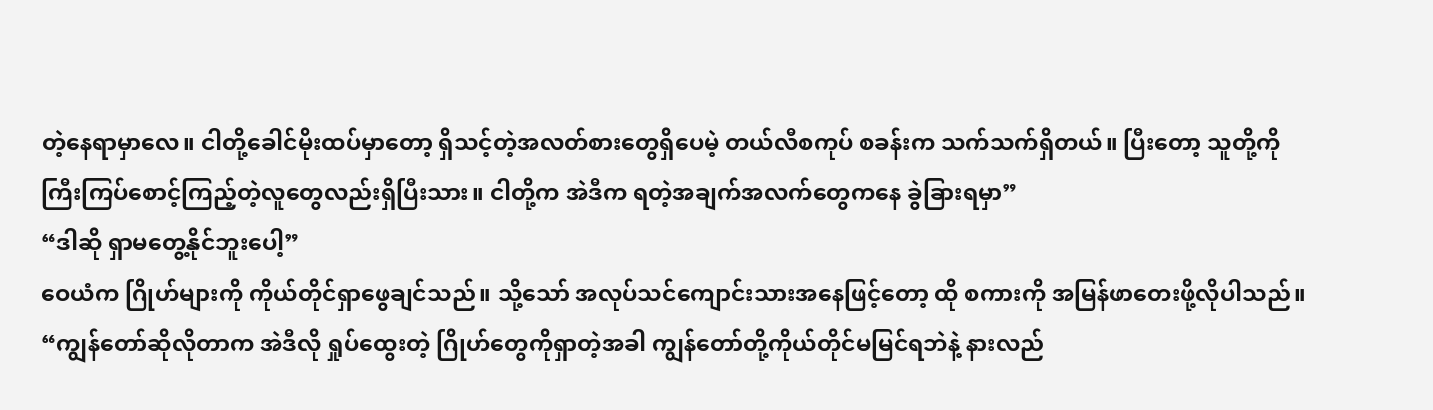တဲ့နေရာမှာလေ။ ငါတို့ခေါင်မိုးထပ်မှာတော့ ရှိသင့်တဲ့အလတ်စားတွေရှိပေမဲ့ တယ်လီစကုပ် စခန်းက သက်သက်ရှိတယ်။ ပြီးတော့ သူတို့ကို ကြီးကြပ်စောင့်ကြည့်တဲ့လူတွေလည်းရှိပြီးသား။ ငါတို့က အဲဒီက ရတဲ့အချက်အလက်တွေကနေ ခွဲခြားရမှာ”
“ဒါဆို ရှာမတွေ့နိုင်ဘူးပေါ့”
ဝေယံက ဂြိုဟ်များကို ကိုယ်တိုင်ရှာဖွေချင်သည်။ သို့သော် အလုပ်သင်ကျောင်းသားအနေဖြင့်တော့ ထို စကားကို အမြန်ဖာတေးဖို့လိုပါသည်။
“ကျွန်တော်ဆိုလိုတာက အဲဒီလို ရှုပ်ထွေးတဲ့ ဂြိုဟ်တွေကိုရှာတဲ့အခါ ကျွန်တော်တို့ကိုယ်တိုင်မမြင်ရဘဲနဲ့ နားလည်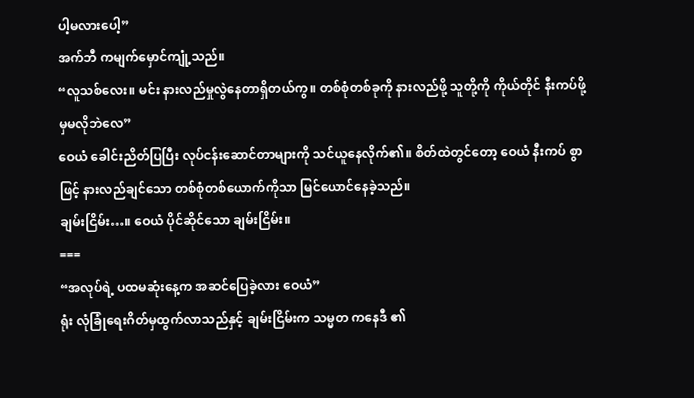ပါ့မလားပေါ့”
အက်ဘီ ကမျက်မှောင်ကျုံ့သည်။
“လူသစ်လေး။ မင်း နားလည်မှုလွဲနေတာရှိတယ်ကွ။ တစ်စုံတစ်ခုကို နားလည်ဖို့ သူတို့ကို ကိုယ်တိုင် နီးကပ်ဖို့မှမလိုဘဲလေ”
ဝေယံ ခေါင်းညိတ်ပြပြီး လုပ်ငန်းဆောင်တာများကို သင်ယူနေလိုက်၏။ စိတ်ထဲတွင်တော့ ဝေယံ နီးကပ် စွာဖြင့် နားလည်ချင်သော တစ်စုံတစ်ယောက်ကိုသာ မြင်ယောင်နေခဲ့သည်။
ချမ်းငြိမ်း…။ ဝေယံ ပိုင်ဆိုင်သော ချမ်းငြိမ်း။
===
“အလုပ်ရဲ့ ပထမဆုံးနေ့က အဆင်ပြေခဲ့လား ဝေယံ”
ရုံး လုံခြုံရေးဂိတ်မှထွက်လာသည်နှင့် ချမ်းငြိမ်းက သမ္မတ ကနေဒီ ၏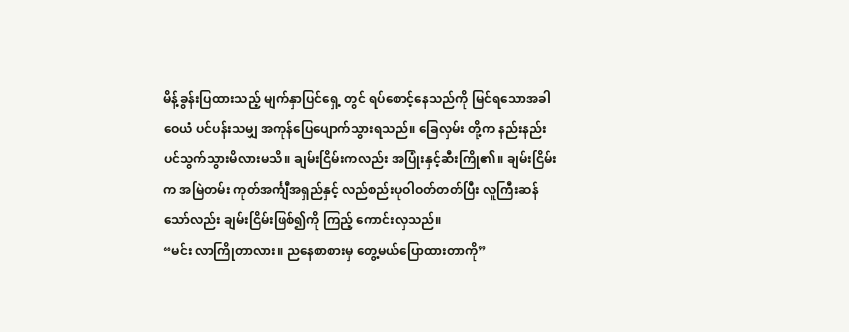မိန့်ခွန်းပြထားသည့် မျက်နှာပြင်ရှေ့ တွင် ရပ်စောင့်နေသည်ကို မြင်ရသောအခါ ဝေယံ ပင်ပန်းသမျှ အကုန်ပြေပျောက်သွားရသည်။ ခြေလှမ်း တို့က နည်းနည်းပင်သွက်သွားမိလားမသိ။ ချမ်းငြိမ်းကလည်း အပြုံးနှင့်ဆီးကြို၏။ ချမ်းငြိမ်းက အမြဲတမ်း ကုတ်အင်္ကျီအရှည်နှင့် လည်စည်းပုဝါဝတ်တတ်ပြီး လူကြီးဆန်သော်လည်း ချမ်းငြိမ်းဖြစ်၍ကို ကြည့် ကောင်းလှသည်။
“မင်း လာကြိုတာလား။ ညနေစာစားမှ တွေ့မယ်ပြောထားတာကို”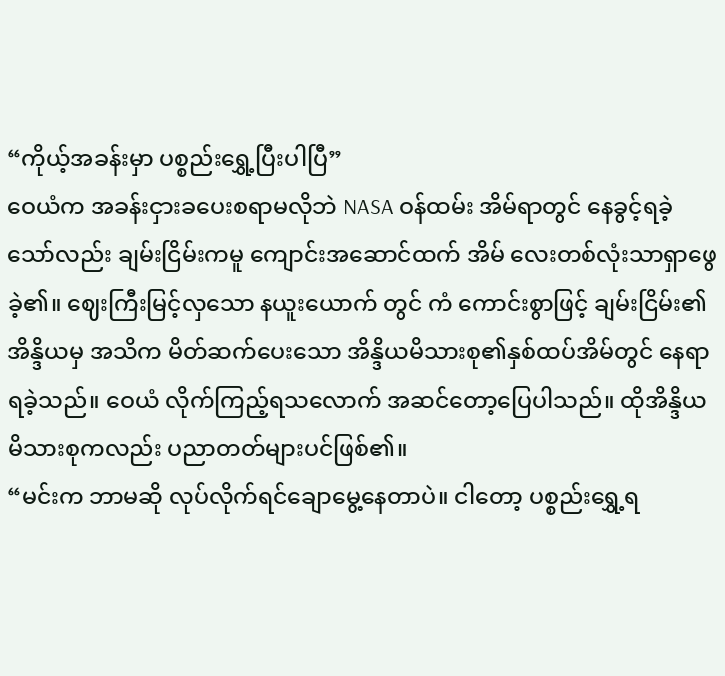“ကိုယ့်အခန်းမှာ ပစ္စည်းရွှေ့ပြီးပါပြီ”
ဝေယံက အခန်းငှားခပေးစရာမလိုဘဲ NASA ဝန်ထမ်း အိမ်ရာတွင် နေခွင့်ရခဲ့သော်လည်း ချမ်းငြိမ်းကမူ ကျောင်းအဆောင်ထက် အိမ် လေးတစ်လုံးသာရှာဖွေခဲ့၏။ ဈေးကြီးမြင့်လှသော နယူးယောက် တွင် ကံ ကောင်းစွာဖြင့် ချမ်းငြိမ်း၏ အိန္ဒိယမှ အသိက မိတ်ဆက်ပေးသော အိန္ဒိယမိသားစု၏နှစ်ထပ်အိမ်တွင် နေရာရခဲ့သည်။ ဝေယံ လိုက်ကြည့်ရသလောက် အဆင်တော့ပြေပါသည်။ ထိုအိန္ဒိယမိသားစုကလည်း ပညာတတ်များပင်ဖြစ်၏။
“မင်းက ဘာမဆို လုပ်လိုက်ရင်ချောမွေ့နေတာပဲ။ ငါတော့ ပစ္စည်းရွှေ့ရ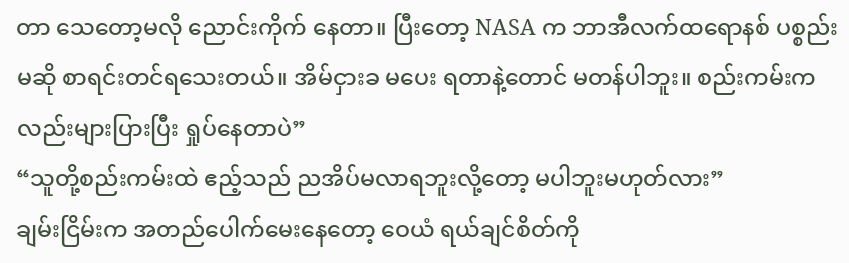တာ သေတော့မလို ညောင်းကိုက် နေတာ။ ပြီးတော့ NASA က ဘာအီလက်ထရောနစ် ပစ္စည်းမဆို စာရင်းတင်ရသေးတယ်။ အိမ်ငှားခ မပေး ရတာနဲ့တောင် မတန်ပါဘူး။ စည်းကမ်းကလည်းများပြားပြီး ရှုပ်နေတာပဲ”
“သူတို့စည်းကမ်းထဲ ဧည့်သည် ညအိပ်မလာရဘူးလို့တော့ မပါဘူးမဟုတ်လား”
ချမ်းငြိမ်းက အတည်ပေါက်မေးနေတော့ ဝေယံ ရယ်ချင်စိတ်ကို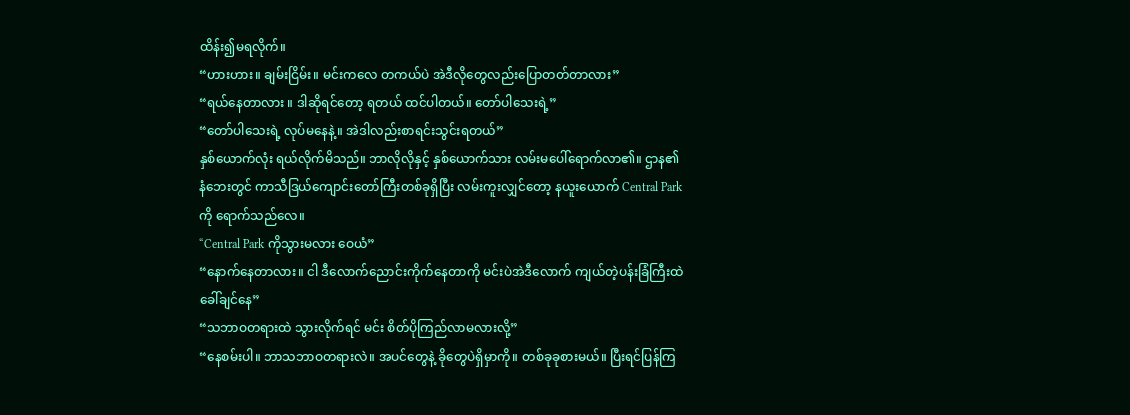ထိန်း၍မရလိုက်။
“ဟားဟား။ ချမ်းငြိမ်း။ မင်းကလေ တကယ်ပဲ အဲဒီလိုတွေလည်းပြောတတ်တာလား”
“ရယ်နေတာလား ။ ဒါဆိုရင်တော့ ရတယ် ထင်ပါတယ်။ တော်ပါသေးရဲ့”
“တော်ပါသေးရဲ့ လုပ်မနေနဲ့။ အဲဒါလည်းစာရင်းသွင်းရတယ်”
နှစ်ယောက်လုံး ရယ်လိုက်မိသည်။ ဘာလိုလိုနှင့် နှစ်ယောက်သား လမ်းမပေါ်ရောက်လာ၏။ ဌာန၏ နံဘေးတွင် ကာသီဒြယ်ကျောင်းတော်ကြီးတစ်ခုရှိပြီး လမ်းကူးလျှင်တော့ နယူးယောက် Central Park ကို ရောက်သည်လေ။
“Central Park ကိုသွားမလား ဝေယံ”
“နောက်နေတာလား။ ငါ ဒီလောက်ညောင်းကိုက်နေတာကို မင်းပဲအဲဒီလောက် ကျယ်တဲ့ပန်းခြံကြီးထဲ ခေါ်ချင်နေ”
“သဘာဝတရားထဲ သွားလိုက်ရင် မင်း စိတ်ပိုကြည်လာမလားလို့”
“နေစမ်းပါ။ ဘာသဘာဝတရားလဲ။ အပင်တွေနဲ့ ခိုတွေပဲရှိမှာကို။ တစ်ခုခုစားမယ်။ ပြီးရင်ပြန်ကြ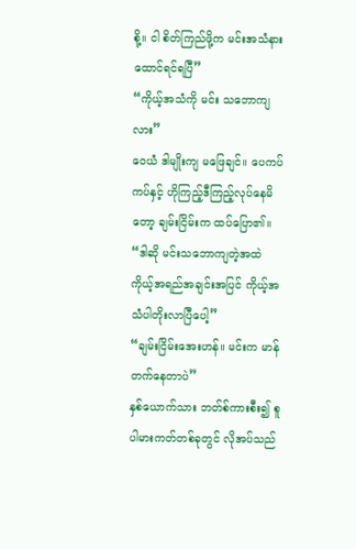စို့။ ငါ စိတ်ကြည်ဖို့က မင်းအသံနားထောင်ရင်ရပြီ”
“ကိုယ့်အသံကို မင်း သဘောကျလား”
ဝေယံ ဒါမျိုးကျ မဖြေချင်။ ပေကပ်ကပ်နှင့် ဟိုကြည့်ဒီကြည့်လုပ်နေမိတော့ ချမ်းငြိမ်းက ထပ်ပြော၏။
“ဒါဆို မင်းသဘောကျတဲ့အထဲ ကိုယ့်အရည်အချင်းအပြင် ကိုယ့်အသံပါတိုးလာပြီပေါ့”
“ချမ်းငြိမ်းအေးဟန်။ မင်းက မာန်တက်နေတာပဲ”
နှစ်ယောက်သား ဘတ်စ်ကားစီး၍ စူပါမားကတ်တစ်ခုတွင် လိုအပ်သည်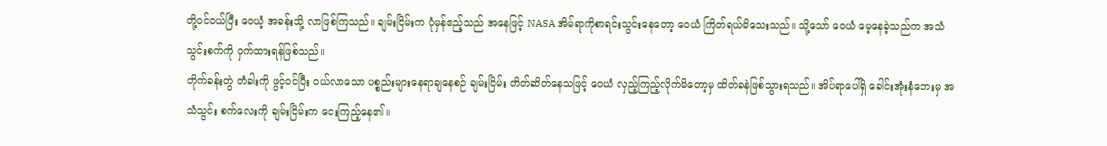တို့ဝင်ဝယ်ပြီး ဝေယံ့ အခန်းသို့ လာဖြစ်ကြသည်။ ချမ်းငြိမ်းက ပုံမှန်ဧည့်သည် အနေဖြင့် NASA အိမ်ရာကိုစာရင်းသွင်းနေတော့ ဝေယံ ကြိတ်ရယ်မိသေးသည်။ သို့သော် ဝေယံ မေ့နေခဲ့သည်က အသံသွင်းစက်ကို ဝှက်ထားရန်ဖြစ်သည်။
တိုက်ခန်းတွဲ တံခါးကို ဖွင့်ဝင်ပြီး ဝယ်လာသော ပစ္စည်းများနေရာချနေစဉ် ချမ်းငြိမ်း တိတ်ဆိတ်နေသဖြင့် ဝေယံ လှည့်ကြည့်လိုက်မိတော့မှ ထိတ်ခနဲဖြစ်သွားရသည်။ အိပ်ရာပေါ်ရှိ ခေါင်းအုံးနံဘေးမှ အသံသွင်း စက်လေးကို ချမ်းငြိမ်းက ငေးကြည့်နေ၏။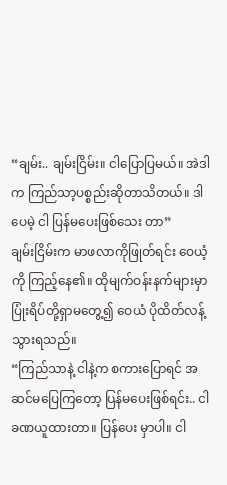“ချမ်း.. ချမ်းငြိမ်း။ ငါပြောပြမယ်။ အဲဒါက ကြည်သာ့ပစ္စည်းဆိုတာသိတယ်။ ဒါပေမဲ့ ငါ ပြန်မပေးဖြစ်သေး တာ”
ချမ်းငြိမ်းက မာဖလာကိုဖြုတ်ရင်း ဝေယံ့ကို ကြည့်နေ၏။ ထိုမျက်ဝန်းနက်များမှာ ပြုံးရိပ်တို့ရှာမတွေ့၍ ဝေယံ ပိုထိတ်လန့်သွားရသည်။
“ကြည်သာနဲ့ ငါနဲ့က စကားပြောရင် အဆင်မပြေကြတော့ ပြန်မပေးဖြစ်ရင်း.. ငါခဏယူထားတာ။ ပြန်ပေး မှာပါ။ ငါ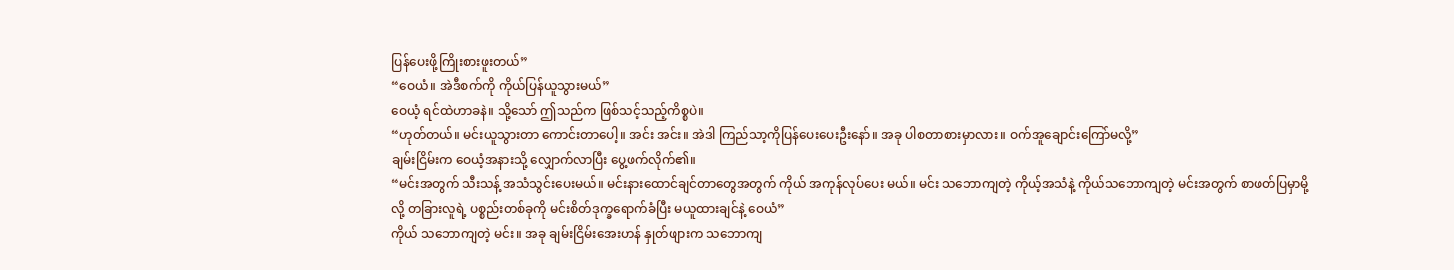ပြန်ပေးဖို့ကြိုးစားဖူးတယ်”
“ဝေယံ။ အဲဒီစက်ကို ကိုယ်ပြန်ယူသွားမယ်”
ဝေယံ့ ရင်ထဲဟာခနဲ။ သို့သော် ဤသည်က ဖြစ်သင့်သည့်ကိစ္စပဲ။
“ဟုတ်တယ်။ မင်းယူသွားတာ ကောင်းတာပေါ့။ အင်း အင်း။ အဲဒါ ကြည်သာ့ကိုပြန်ပေးပေးဦးနော်။ အခု ပါစတာစားမှာလား။ ဝက်အူချောင်းကြော်မလို့”
ချမ်းငြိမ်းက ဝေယံ့အနားသို့ လျှောက်လာပြီး ပွေ့ဖက်လိုက်၏။
“မင်းအတွက် သီးသန့် အသံသွင်းပေးမယ်။ မင်းနားထောင်ချင်တာတွေအတွက် ကိုယ် အကုန်လုပ်ပေး မယ်။ မင်း သဘောကျတဲ့ ကိုယ့်အသံနဲ့ ကိုယ်သဘောကျတဲ့ မင်းအတွက် စာဖတ်ပြမှာမို့လို့ တခြားလူရဲ့ ပစ္စည်းတစ်ခုကို မင်းစိတ်ဒုက္ခရောက်ခံပြီး မယူထားချင်နဲ့ ဝေယံ”
ကိုယ် သဘောကျတဲ့ မင်း။ အခု ချမ်းငြိမ်းအေးဟန် နှုတ်ဖျားက သဘောကျ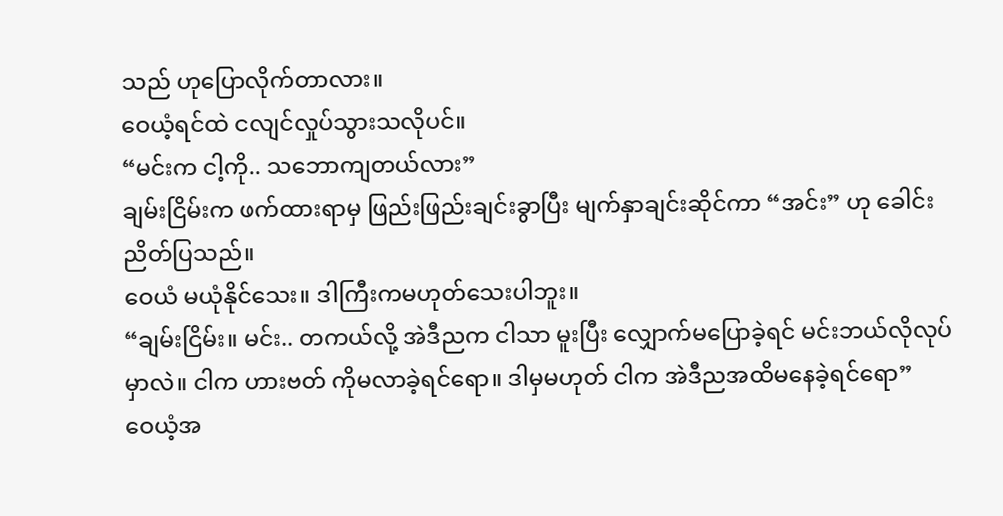သည် ဟုပြောလိုက်တာလား။
ဝေယံ့ရင်ထဲ ငလျင်လှုပ်သွားသလိုပင်။
“မင်းက ငါ့ကို.. သဘောကျတယ်လား”
ချမ်းငြိမ်းက ဖက်ထားရာမှ ဖြည်းဖြည်းချင်းခွာပြီး မျက်နှာချင်းဆိုင်ကာ “အင်း” ဟု ခေါင်းညိတ်ပြသည်။
ဝေယံ မယုံနိုင်သေး။ ဒါကြီးကမဟုတ်သေးပါဘူး။
“ချမ်းငြိမ်း။ မင်း.. တကယ်လို့ အဲဒီညက ငါသာ မူးပြီး လျှောက်မပြောခဲ့ရင် မင်းဘယ်လိုလုပ်မှာလဲ။ ငါက ဟားဗတ် ကိုမလာခဲ့ရင်ရော။ ဒါမှမဟုတ် ငါက အဲဒီညအထိမနေခဲ့ရင်ရော”
ဝေယံ့အ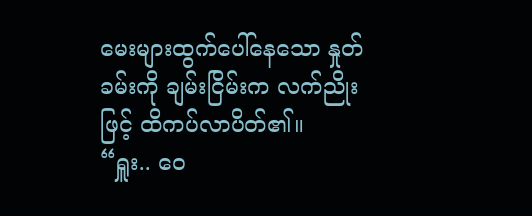မေးများထွက်ပေါ်နေသော နှုတ်ခမ်းကို ချမ်းငြိမ်းက လက်ညိုးဖြင့် ထိကပ်လာပိတ်၏။
“ရှူး.. ဝေ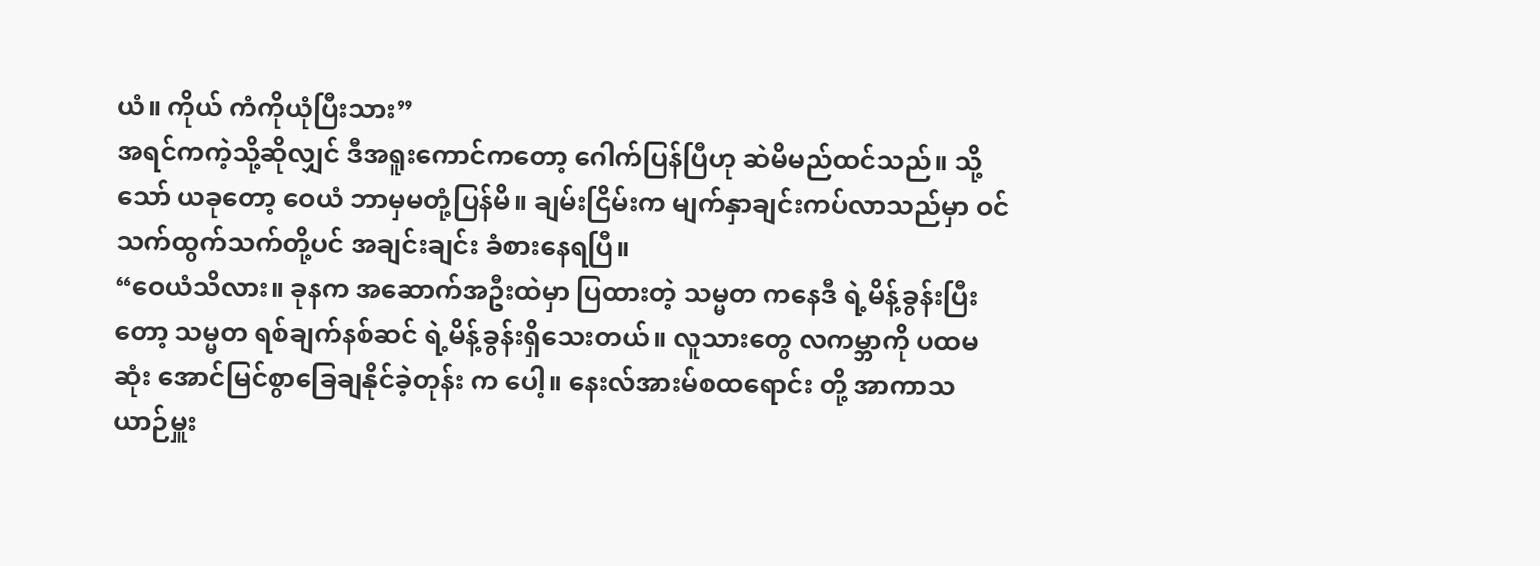ယံ။ ကိုယ် ကံကိုယုံပြီးသား”
အရင်ကကဲ့သို့ဆိုလျှင် ဒီအရူးကောင်ကတော့ ဂေါက်ပြန်ပြီဟု ဆဲမိမည်ထင်သည်။ သို့သော် ယခုတော့ ဝေယံ ဘာမှမတုံ့ပြန်မိ။ ချမ်းငြိမ်းက မျက်နှာချင်းကပ်လာသည်မှာ ဝင်သက်ထွက်သက်တို့ပင် အချင်းချင်း ခံစားနေရပြီ။
“ဝေယံသိလား။ ခုနက အဆောက်အဦးထဲမှာ ပြထားတဲ့ သမ္မတ ကနေဒီ ရဲ့မိန့်ခွန်းပြီးတော့ သမ္မတ ရစ်ချက်နစ်ဆင် ရဲ့မိန့်ခွန်းရှိသေးတယ်။ လူသားတွေ လကမ္ဘာကို ပထမဆုံး အောင်မြင်စွာခြေချနိုင်ခဲ့တုန်း က ပေါ့။ နေးလ်အားမ်စထရောင်း တို့ အာကာသယာဉ်မှူး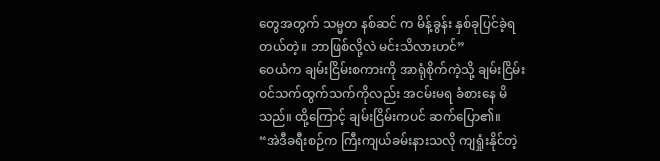တွေအတွက် သမ္မတ နစ်ဆင် က မိန့်ခွန်း နှစ်ခုပြင်ခဲ့ရ တယ်တဲ့။ ဘာဖြစ်လို့လဲ မင်းသိလားဟင်”
ဝေယံက ချမ်းငြိမ်းစကားကို အာရုံစိုက်ကဲ့သို့ ချမ်းငြိမ်း ဝင်သက်ထွက်သက်ကိုလည်း အငမ်းမရ ခံစားနေ မိသည်။ ထို့ကြောင့် ချမ်းငြိမ်းကပင် ဆက်ပြော၏။
“အဲဒီခရီးစဉ်က ကြီးကျယ်ခမ်းနားသလို ကျရှုံးနိုင်တဲ့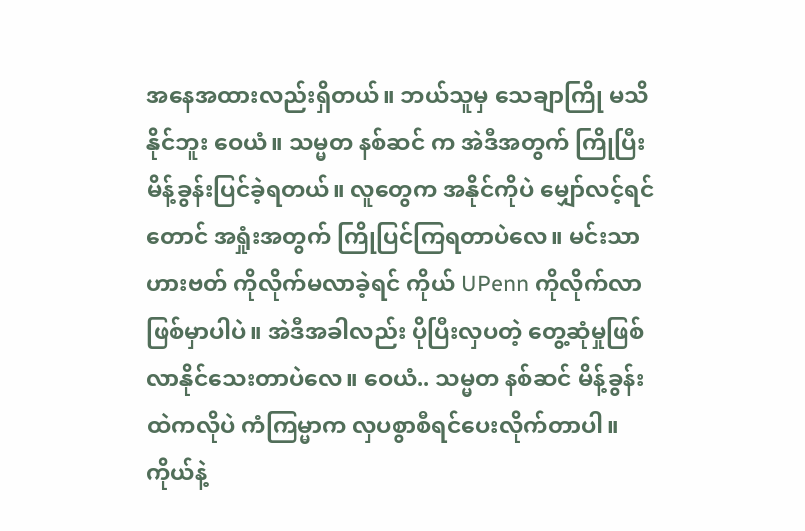အနေအထားလည်းရှိတယ်။ ဘယ်သူမှ သေချာကြို မသိနိုင်ဘူး ဝေယံ။ သမ္မတ နစ်ဆင် က အဲဒီအတွက် ကြိုပြီးမိန့်ခွန်းပြင်ခဲ့ရတယ်။ လူတွေက အနိုင်ကိုပဲ မျှော်လင့်ရင်တောင် အရှုံးအတွက် ကြိုပြင်ကြရတာပဲလေ။ မင်းသာ ဟားဗတ် ကိုလိုက်မလာခဲ့ရင် ကိုယ် UPenn ကိုလိုက်လာဖြစ်မှာပါပဲ။ အဲဒီအခါလည်း ပိုပြီးလှပတဲ့ တွေ့ဆုံမှုဖြစ်လာနိုင်သေးတာပဲလေ။ ဝေယံ.. သမ္မတ နစ်ဆင် မိန့်ခွန်းထဲကလိုပဲ ကံကြမ္မာက လှပစွာစီရင်ပေးလိုက်တာပါ။ ကိုယ်နဲ့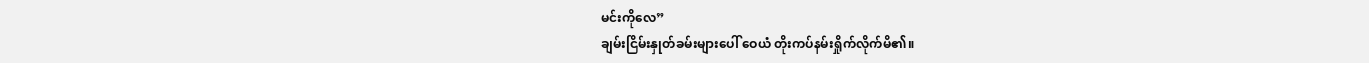မင်းကိုလေ”
ချမ်းငြိမ်းနှုတ်ခမ်းများပေါ် ဝေယံ တိုးကပ်နမ်းရှိုက်လိုက်မိ၏။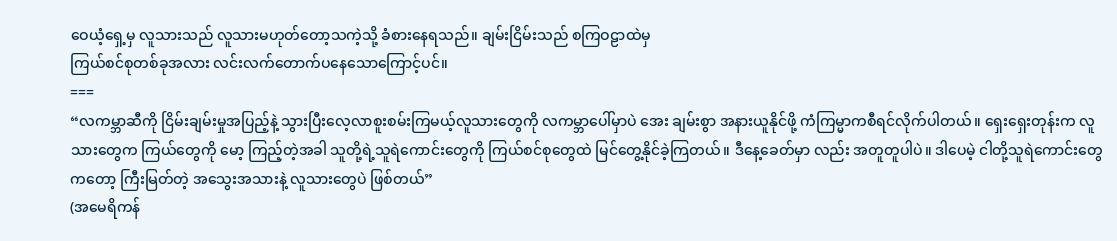ဝေယံ့ရှေ့မှ လူသားသည် လူသားမဟုတ်တော့သကဲ့သို့ ခံစားနေရသည်။ ချမ်းငြိမ်းသည် စကြဝဠာထဲမှ
ကြယ်စင်စုတစ်ခုအလား လင်းလက်တောက်ပနေသောကြောင့်ပင်။
===
“လကမ္ဘာဆီကို ငြိမ်းချမ်းမှုအပြည့်နဲ့ သွားပြီးလေ့လာစူးစမ်းကြမယ့်လူသားတွေကို လကမ္ဘာပေါ်မှာပဲ အေး ချမ်းစွာ အနားယူနိုင်ဖို့ ကံကြမ္မာကစီရင်လိုက်ပါတယ်။ ရှေးရှေးတုန်းက လူသားတွေက ကြယ်တွေကို မော့ ကြည့်တဲ့အခါ သူတို့ရဲ့သူရဲကောင်းတွေကို ကြယ်စင်စုတွေထဲ မြင်တွေ့နိုင်ခဲ့ကြတယ်။ ဒီနေ့ခေတ်မှာ လည်း အတူတူပါပဲ။ ဒါပေမဲ့ ငါတို့သူရဲကောင်းတွေကတော့ ကြီးမြတ်တဲ့ အသွေးအသားနဲ့ လူသားတွေပဲ ဖြစ်တယ်”
(အမေရိကန်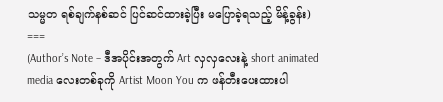သမ္မတ ရစ်ချက်နစ်ဆင် ပြင်ဆင်ထားခဲ့ပြီး မပြောခဲ့ရသည့် မိန့်ခွန်း)
===
(Author’s Note – ဒီအပိုင်းအတွက် Art လှလှလေးနဲ့ short animated media လေးတစ်ခုကို Artist Moon You က ဖန်တီးပေးထားပါ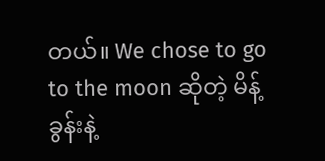တယ်။ We chose to go to the moon ဆိုတဲ့ မိန့်ခွန်းနဲ့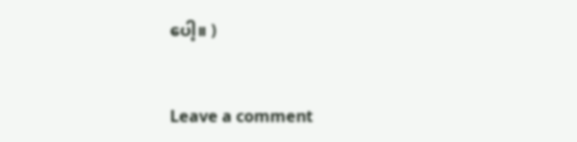ပေါ့။ )


Leave a comment